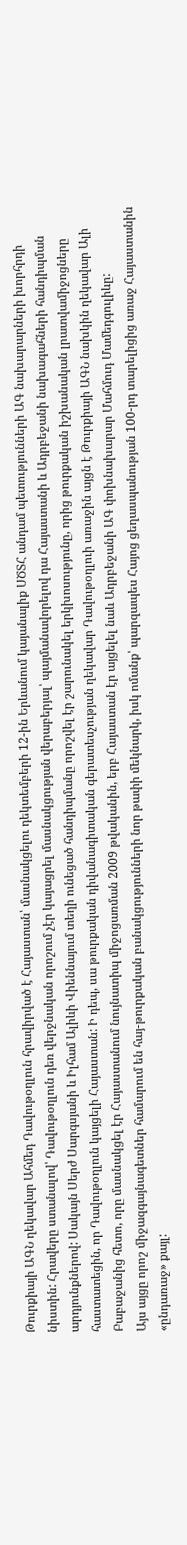Թուրքիայի ԱԳՆ ղեկավար Ահմեդ Դավութօղլուն հրավիրված է Հայաստան՝ մասնակցելու դեկտեմբերի 12-ին Երևանում կայանալիք ՍԾՏՀ անդամ պետությունների ԱԳ նախարարների խորհրդի նիստին: Հրավերը ստանալով՝ Դավութօղլուն դեռ վերջնական որոշում չէր կայացրել մասնակցության վերաբերյալ՝ պայմանավորելով դա Հայաստանի և Ադրբեջանի նախագահների հանդիպման արդյունքներով: Սակայն Սերժ Սարգսյանի և Իլհամ Ալիևի Վիեննայում տեղի ունեցած հանդիպմանը որոշվել էր շարունակել երկխոսությունը, որից թուրքական իշխանական լրատվամիջոցները հաստատեցին, որ Դավութօղլուն կայցելի Հայաստան: Ի դեպ, սա թուրքական դիվանագիտական գերատեսչության ղեկավար Դավութօղլուի առաջին այցն է Թուրքիայի ԱԳՆ նախկին ղեկավար Ալի Բաբաջանից հետո, որը մասնակցել էր Հայաստանում նույնատիպ միջոցառման 2009 թվականին, երբ Հայաստան էր այցելել նաև Ադրբեջանի ԱԳ փոխնախարար Մահմուդ Մամեդգուլիևը:
Այս այցը որոշ միջազգայնագետներ համարում են հայ-թուրքական բանակցությունների նոր թափի մեկնարկ, իսկ ոմանք՝ պարզապես Հայոց ցեղասպանության 100-րդ տարելիցից առաջ Հայաստանին «ընդառաջ» քայլ: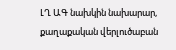ԼՂ ԱԳ նախկին նախարար, քաղաքական վերլուծաբան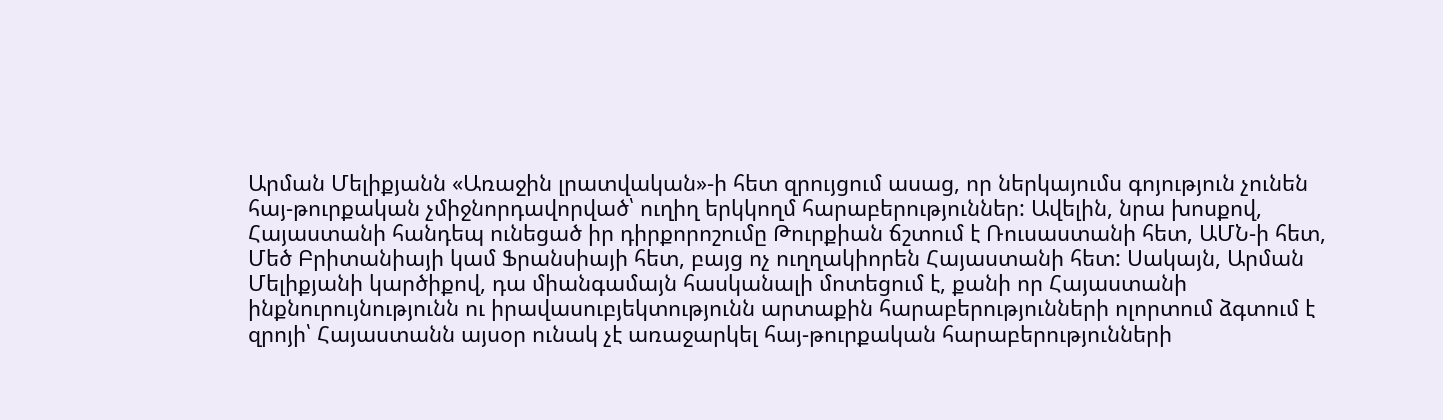Արման Մելիքյանն «Առաջին լրատվական»-ի հետ զրույցում ասաց, որ ներկայումս գոյություն չունեն հայ-թուրքական չմիջնորդավորված՝ ուղիղ երկկողմ հարաբերություններ: Ավելին, նրա խոսքով, Հայաստանի հանդեպ ունեցած իր դիրքորոշումը Թուրքիան ճշտում է Ռուսաստանի հետ, ԱՄՆ-ի հետ, Մեծ Բրիտանիայի կամ Ֆրանսիայի հետ, բայց ոչ ուղղակիորեն Հայաստանի հետ: Սակայն, Արման Մելիքյանի կարծիքով, դա միանգամայն հասկանալի մոտեցում է, քանի որ Հայաստանի ինքնուրույնությունն ու իրավասուբյեկտությունն արտաքին հարաբերությունների ոլորտում ձգտում է զրոյի՝ Հայաստանն այսօր ունակ չէ առաջարկել հայ-թուրքական հարաբերությունների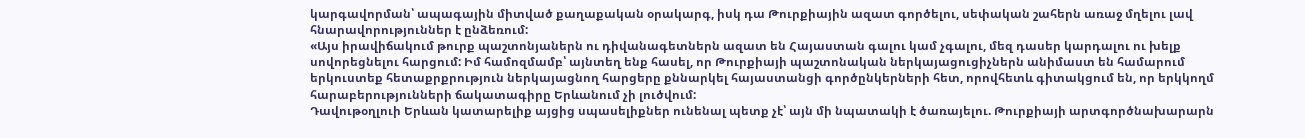կարգավորման՝ ապագային միտված քաղաքական օրակարգ, իսկ դա Թուրքիային ազատ գործելու, սեփական շահերն առաջ մղելու լավ հնարավորություններ է ընձեռում:
«Այս իրավիճակում թուրք պաշտոնյաներն ու դիվանագետներն ազատ են Հայաստան գալու կամ չգալու, մեզ դասեր կարդալու ու խելք սովորեցնելու հարցում: Իմ համոզմամբ՝ այնտեղ ենք հասել, որ Թուրքիայի պաշտոնական ներկայացուցիչներն անիմաստ են համարում երկուստեք հետաքրքրություն ներկայացնող հարցերը քննարկել հայաստանցի գործընկերների հետ, որովհետև գիտակցում են, որ երկկողմ հարաբերությունների ճակատագիրը Երևանում չի լուծվում:
Դավութօղլուի Երևան կատարելիք այցից սպասելիքներ ունենալ պետք չէ՝ այն մի նպատակի է ծառայելու. Թուրքիայի արտգործնախարարն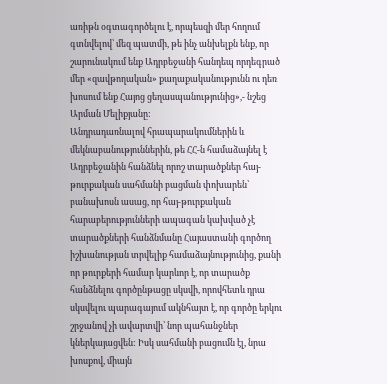առիթն օգտագործելու է, որպեսզի մեր հողում գտնվելով՝ մեզ պատմի, թե ինչ անխելքն ենք, որ շարունակում ենք Ադրբեջանի հանդեպ որդեգրած մեր «զավթողական» քաղաքականությունն ու դեռ խոսում ենք Հայոց ցեղասպանությունից»,- նշեց Արման Մելիքյանը:
Անդրադառնալով հրապարակումներին և մեկնաբանություններին, թե ՀՀ-ն համաձայնել է Ադրբեջանին հանձնել որոշ տարածքներ հայ-թուրքական սահմանի բացման փոխարեն՝ բանախոսն ասաց, որ հայ-թուրքական հարաբերությունների ապագան կախված չէ տարածքների հանձնմանը Հայաստանի գործող իշխանության տրվելիք համաձայնությունից, քանի որ թուրքերի համար կարևոր է, որ տարածք հանձնելու գործընթացը սկսվի, որովհետև դրա սկսվելու պարագայում ակնհայտ է, որ գործը երկու շրջանով չի ավարտվի՝ նոր պահանջներ կներկայացվեն: Իսկ սահմանի բացումն էլ, նրա խոսքով, միայն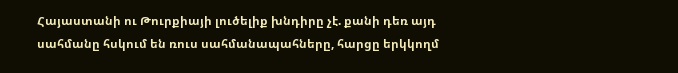Հայաստանի ու Թուրքիայի լուծելիք խնդիրը չէ. քանի դեռ այդ սահմանը հսկում են ռուս սահմանապահները, հարցը երկկողմ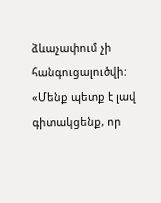ձևաչափում չի հանգուցալուծվի:
«Մենք պետք է լավ գիտակցենք, որ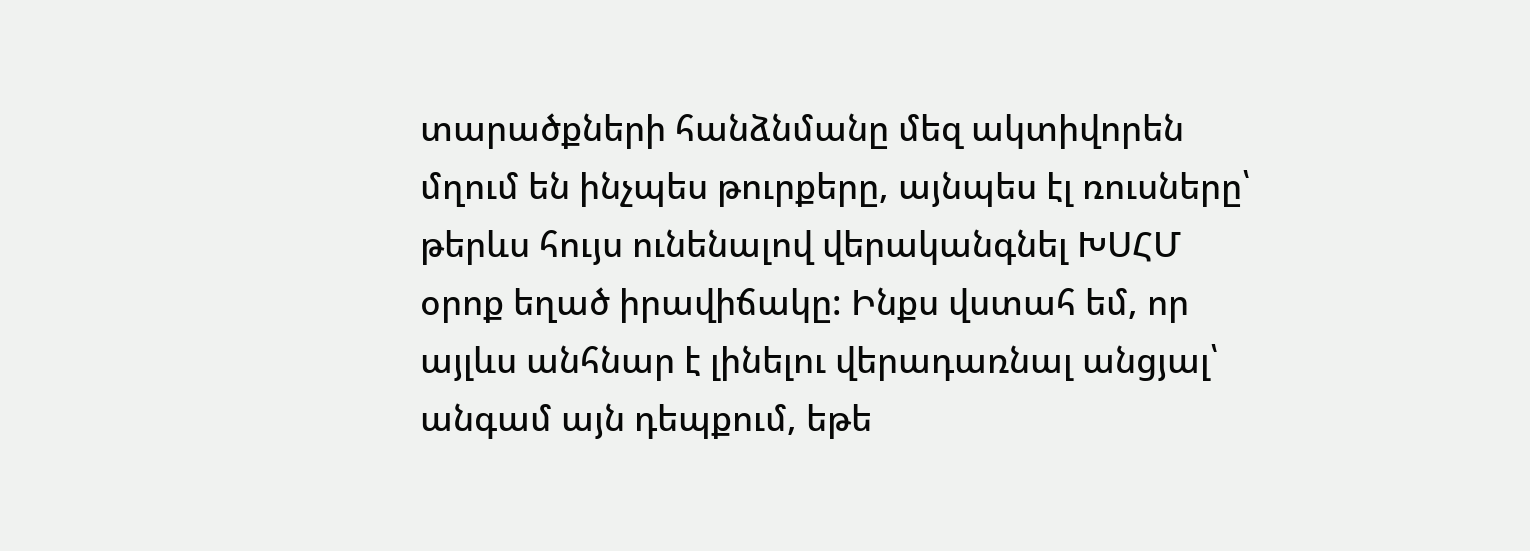տարածքների հանձնմանը մեզ ակտիվորեն մղում են ինչպես թուրքերը, այնպես էլ ռուսները՝ թերևս հույս ունենալով վերականգնել ԽՍՀՄ օրոք եղած իրավիճակը: Ինքս վստահ եմ, որ այլևս անհնար է լինելու վերադառնալ անցյալ՝ անգամ այն դեպքում, եթե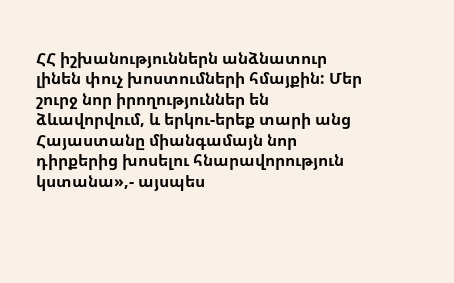ՀՀ իշխանություններն անձնատուր լինեն փուչ խոստումների հմայքին: Մեր շուրջ նոր իրողություններ են ձևավորվում, և երկու-երեք տարի անց Հայաստանը միանգամայն նոր դիրքերից խոսելու հնարավորություն կստանա»,- այսպես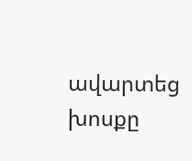ավարտեց խոսքը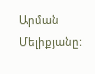Արման Մելիքյանը: